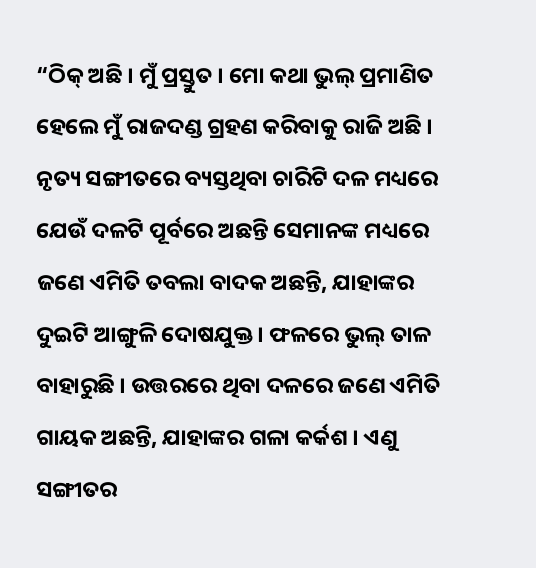“ଠିକ୍ ଅଛି । ମୁଁ ପ୍ରସ୍ତୁତ । ମୋ କଥା ଭୁଲ୍ ପ୍ରମାଣିତ ହେଲେ ମୁଁ ରାଜଦଣ୍ଡ ଗ୍ରହଣ କରିବାକୁ ରାଜି ଅଛି । ନୃତ୍ୟ ସଙ୍ଗୀତରେ ବ୍ୟସ୍ତଥିବା ଚାରିଟି ଦଳ ମଧ୍ୟରେ ଯେଉଁ ଦଳଟି ପୂର୍ବରେ ଅଛନ୍ତି ସେମାନଙ୍କ ମଧ୍ୟରେ ଜଣେ ଏମିତି ତବଲା ବାଦକ ଅଛନ୍ତି, ଯାହାଙ୍କର ଦୁଇଟି ଆଙ୍ଗୁଳି ଦୋଷଯୁକ୍ତ । ଫଳରେ ଭୁଲ୍ ତାଳ ବାହାରୁଛି । ଉତ୍ତରରେ ଥିବା ଦଳରେ ଜଣେ ଏମିତି ଗାୟକ ଅଛନ୍ତି, ଯାହାଙ୍କର ଗଳା କର୍କଶ । ଏଣୁ ସଙ୍ଗୀତର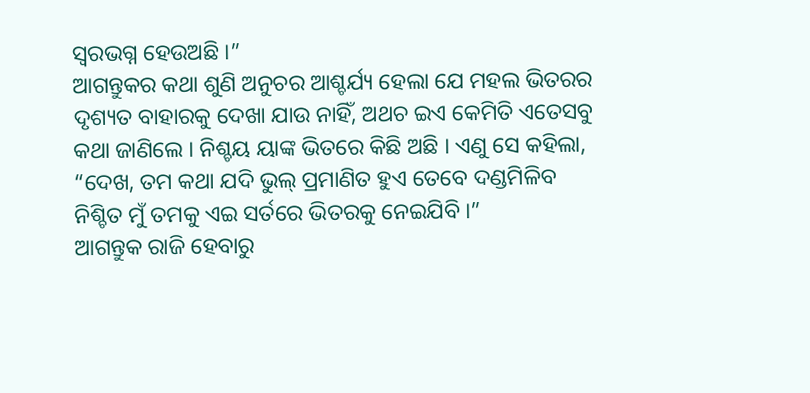ସ୍ୱରଭଗ୍ନ ହେଉଅଛି ।”
ଆଗନ୍ତୁକର କଥା ଶୁଣି ଅନୁଚର ଆଶ୍ଚର୍ଯ୍ୟ ହେଲା ଯେ ମହଲ ଭିତରର ଦୃଶ୍ୟତ ବାହାରକୁ ଦେଖା ଯାଉ ନାହିଁ, ଅଥଚ ଇଏ କେମିତି ଏତେସବୁ କଥା ଜାଣିଲେ । ନିଶ୍ଚୟ ୟାଙ୍କ ଭିତରେ କିଛି ଅଛି । ଏଣୁ ସେ କହିଲା, “ଦେଖ, ତମ କଥା ଯଦି ଭୁଲ୍ ପ୍ରମାଣିତ ହୁଏ ତେବେ ଦଣ୍ଡମିଳିବ ନିଶ୍ଚିତ ମୁଁ ତମକୁ ଏଇ ସର୍ତରେ ଭିତରକୁ ନେଇଯିବି ।”
ଆଗନ୍ତୁକ ରାଜି ହେବାରୁ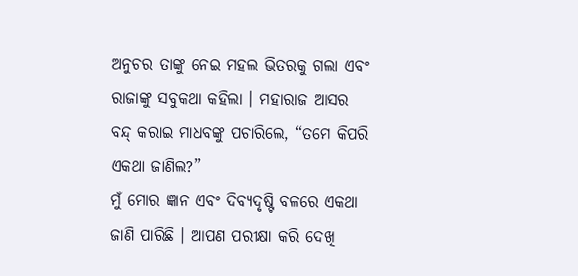ଅନୁଚର ତାଙ୍କୁ ନେଇ ମହଲ ଭିତରକୁ ଗଲା ଏବଂ ରାଜାଙ୍କୁ ସବୁକଥା କହିଲା । ମହାରାଜ ଆସର ବନ୍ଦ୍ କରାଇ ମାଧବଙ୍କୁ ପଚାରିଲେ, “ତମେ କିପରି ଏକଥା ଜାଣିଲ?”
ମୁଁ ମୋର ଜ୍ଞାନ ଏବଂ ଦିବ୍ୟଦୃଷ୍ଟି ବଳରେ ଏକଥା ଜାଣି ପାରିଛି । ଆପଣ ପରୀକ୍ଷା କରି ଦେଖି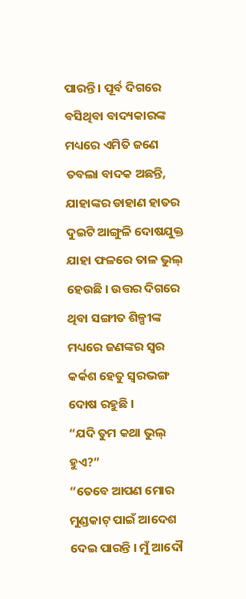ପାରନ୍ତି । ପୂର୍ବ ଦିଗରେ ବସିଥିବା ବାଦ୍ୟକାରଙ୍କ ମଧ୍ୟରେ ଏମିତି ଜଣେ ତବଲା ବାଦକ ଅଛନ୍ତି, ଯାହାଙ୍କର ଡାହାଣ ହାତର ଦୁଇଟି ଆଙ୍ଗୁଳି ଦୋଷଯୁକ୍ତ ଯାହା ଫଳରେ ତାଳ ଭୁଲ୍ ହେଉଛି । ଉତ୍ତର ଦିଗରେ ଥିବା ସଙ୍ଗୀତ ଶିଳ୍ପୀଙ୍କ ମଧ୍ୟରେ ଜଣଙ୍କର ସ୍ୱର କର୍କଶ ହେତୁ ସ୍ୱରଭଙ୍ଗ ଦୋଷ ରହୁଛି ।
“ଯଦି ତୁମ କଥା ଭୁଲ୍ ହୁଏ?”
“ତେବେ ଆପଣ ମୋର ମୁଣ୍ଡକାଟ୍ ପାଇଁ ଆଦେଶ ଦେଇ ପାରନ୍ତି । ମୁଁ ଆଦୌ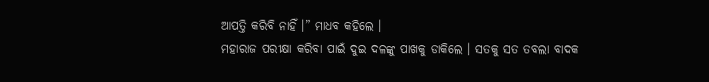ଆପତ୍ତି କରିବି ନାହିଁ ।” ମାଧବ କହିଲେ ।
ମହାରାଜ ପରୀକ୍ଷା କରିବା ପାଇଁ ଦୁଇ ଦଳଙ୍କୁ ପାଖକୁ ଡାକିଲେ । ସତକୁ ସତ ତବଲା ବାଦକ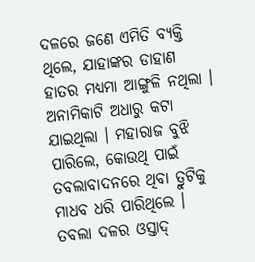ଦଳରେ ଜଣେ ଏମିତି ବ୍ୟକ୍ତି ଥିଲେ, ଯାହାଙ୍କର ଡାହାଣ ହାତର ମଧ୍ୟମା ଆଙ୍ଗୁଳି ନଥିଲା । ଅନାମିକାଟି ଅଧାରୁ କଟା ଯାଇଥିଲା । ମହାରାଜ ବୁଝି ପାରିଲେ, କୋଉଥି ପାଇଁ ତବଲାବାଦନରେ ଥିବା ତ୍ରୁଟିକୁ ମାଧବ ଧରି ପାରିଥିଲେ ।
ତବଲା ଦଳର ଓସ୍ତାଦ୍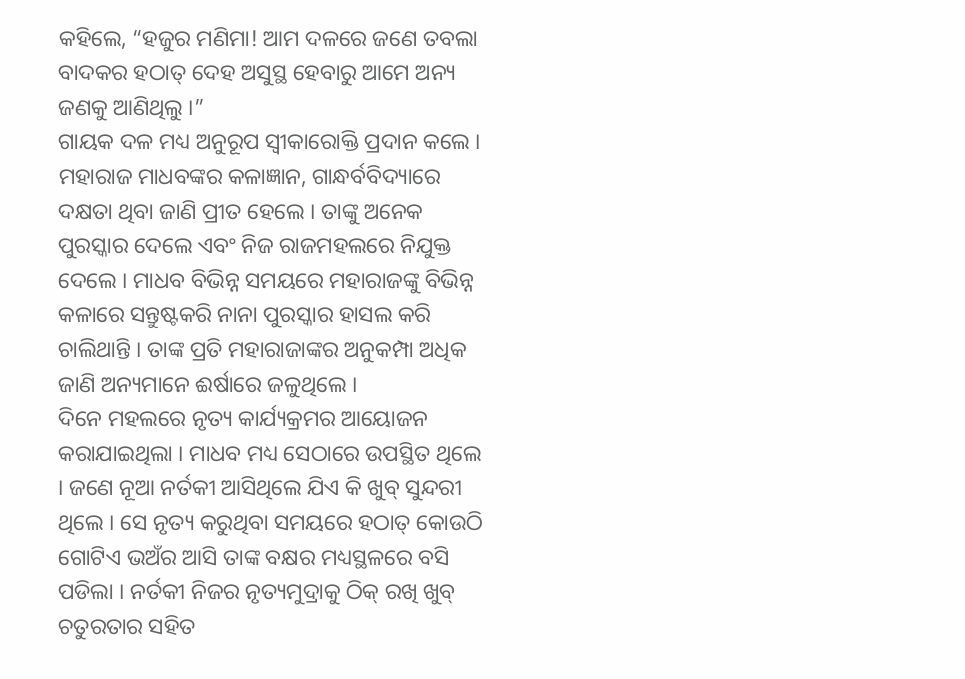କହିଲେ, “ହଜୁର ମଣିମା! ଆମ ଦଳରେ ଜଣେ ତବଲା ବାଦକର ହଠାତ୍ ଦେହ ଅସୁସ୍ଥ ହେବାରୁ ଆମେ ଅନ୍ୟ ଜଣକୁ ଆଣିଥିଲୁ ।”
ଗାୟକ ଦଳ ମଧ୍ୟ ଅନୁରୂପ ସ୍ୱୀକାରୋକ୍ତି ପ୍ରଦାନ କଲେ । ମହାରାଜ ମାଧବଙ୍କର କଳାଜ୍ଞାନ, ଗାନ୍ଧର୍ବବିଦ୍ୟାରେ ଦକ୍ଷତା ଥିବା ଜାଣି ପ୍ରୀତ ହେଲେ । ତାଙ୍କୁ ଅନେକ ପୁରସ୍କାର ଦେଲେ ଏବଂ ନିଜ ରାଜମହଲରେ ନିଯୁକ୍ତ ଦେଲେ । ମାଧବ ବିଭିନ୍ନ ସମୟରେ ମହାରାଜଙ୍କୁ ବିଭିନ୍ନ କଳାରେ ସନ୍ତୁଷ୍ଟକରି ନାନା ପୁରସ୍କାର ହାସଲ କରି ଚାଲିଥାନ୍ତି । ତାଙ୍କ ପ୍ରତି ମହାରାଜାଙ୍କର ଅନୁକମ୍ପା ଅଧିକ ଜାଣି ଅନ୍ୟମାନେ ଈର୍ଷାରେ ଜଳୁଥିଲେ ।
ଦିନେ ମହଲରେ ନୃତ୍ୟ କାର୍ଯ୍ୟକ୍ରମର ଆୟୋଜନ କରାଯାଇଥିଲା । ମାଧବ ମଧ୍ୟ ସେଠାରେ ଉପସ୍ଥିତ ଥିଲେ । ଜଣେ ନୂଆ ନର୍ତକୀ ଆସିଥିଲେ ଯିଏ କି ଖୁବ୍ ସୁନ୍ଦରୀ ଥିଲେ । ସେ ନୃତ୍ୟ କରୁଥିବା ସମୟରେ ହଠାତ୍ କୋଉଠି ଗୋଟିଏ ଭଅଁର ଆସି ତାଙ୍କ ବକ୍ଷର ମଧ୍ୟସ୍ଥଳରେ ବସି ପଡିଲା । ନର୍ତକୀ ନିଜର ନୃତ୍ୟମୁଦ୍ରାକୁ ଠିକ୍ ରଖି ଖୁବ୍ ଚତୁରତାର ସହିତ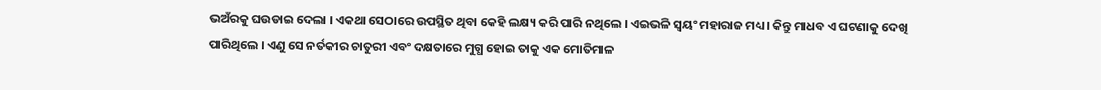ଭଅଁରକୁ ଘଉଡାଇ ଦେଲା । ଏକଥା ସେଠାରେ ଉପସ୍ଥିତ ଥିବା କେହି ଲକ୍ଷ୍ୟ କରି ପାରି ନଥିଲେ । ଏଇଭଳି ସ୍ୱୟଂ ମହାରାଜ ମଧ୍ୟ । କିନ୍ତୁ ମାଧବ ଏ ଘଟଣାକୁ ଦେଖି ପାରିଥିଲେ । ଏଣୁ ସେ ନର୍ତକୀର ଚାତୁରୀ ଏବଂ ଦକ୍ଷତାରେ ମୁଗ୍ଧ ହୋଇ ତାକୁ ଏକ ମୋତିମାଳ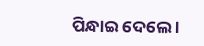ପିନ୍ଧାଇ ଦେଲେ ।